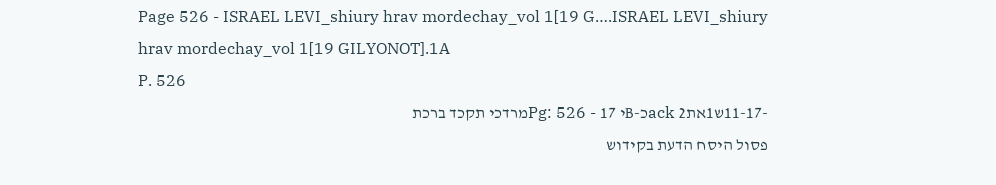Page 526 - ISRAEL LEVI_shiury hrav mordechay_vol 1[19 G….ISRAEL LEVI_shiury hrav mordechay_vol 1[19 GILYONOT].1A
P. 526
-11-17ש1אתack 2כ-Bי Pg: 526 - 17מרדכי תקכד ברכת
פסול היסח הדעת בקידוש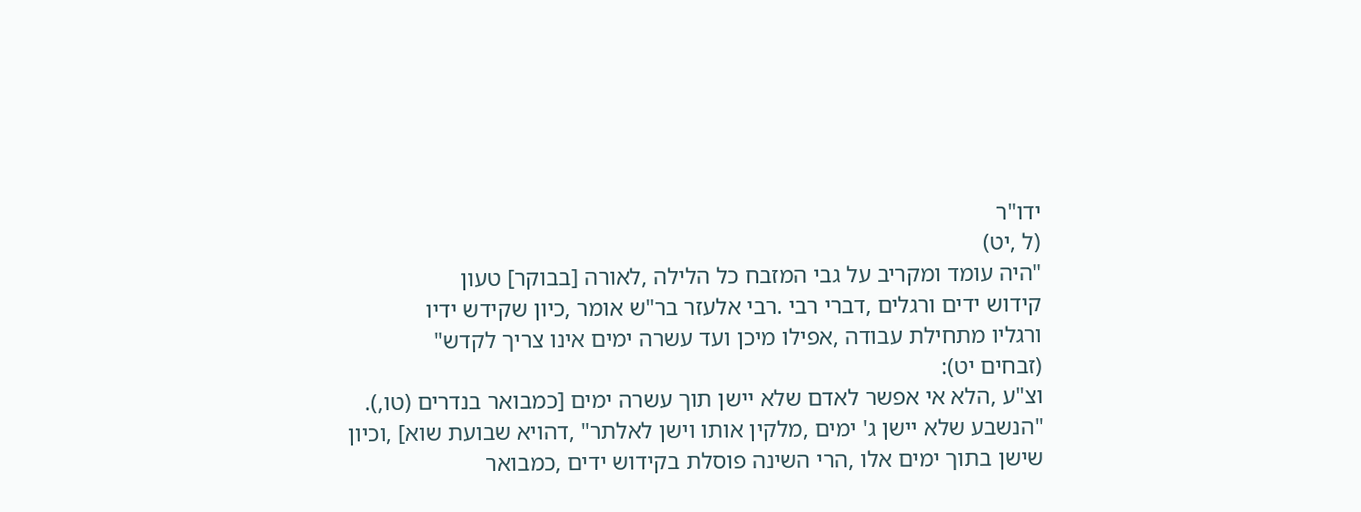ידו"ר
(ל ,יט)
"היה עומד ומקריב על גבי המזבח כל הלילה ,לאורה [בבוקר] טעון
קידוש ידים ורגלים ,דברי רבי .רבי אלעזר בר"ש אומר ,כיון שקידש ידיו
ורגליו מתחילת עבודה ,אפילו מיכן ועד עשרה ימים אינו צריך לקדש"
(זבחים יט):
וצ"ע ,הלא אי אפשר לאדם שלא יישן תוך עשרה ימים [כמבואר בנדרים (טו,).
"הנשבע שלא יישן ג' ימים ,מלקין אותו וישן לאלתר" ,דהויא שבועת שוא] ,וכיון
שישן בתוך ימים אלו ,הרי השינה פוסלת בקידוש ידים ,כמבואר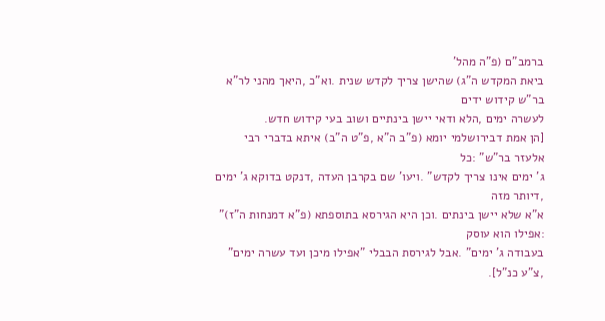ברמב"ם (פ"ה מהל'
ביאת המקדש ה"ג) שהישן צריך לקדש שנית .וא"כ ,היאך מהני לר"א בר"ש קידוש ידים
לעשרה ימים ,הלא ודאי יישן בינתיים ושוב בעי קידוש חדש.
[הן אמת דבירושלמי יומא (פ"ב ה"א ,פ"ט ה"ב) איתא בדברי רבי אלעזר בר"ש" :כל
ג' ימים אינו צריך לקדש" .ויעו' שם בקרבן העדה ,דנקט בדוקא ג' ימים ,דיותר מזה
א"א שלא יישן בינתים .וכן היא הגירסא בתוספתא (פ"א דמנחות ה"ז)" :אפילו הוא עוסק
בעבודה ג' ימים" .אבל לגירסת הבבלי "אפילו מיכן ועד עשרה ימים" ,צ"ע כנ"ל].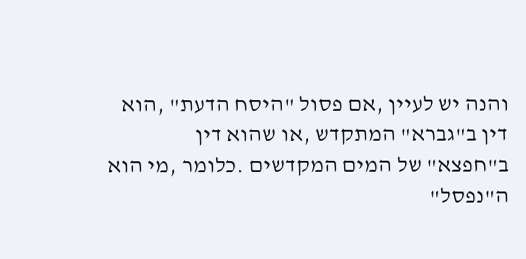והנה יש לעיין ,אם פסול "היסח הדעת" ,הוא דין ב"גברא" המתקדש ,או שהוא דין
ב"חפצא" של המים המקדשים .כלומר ,מי הוא ה"נפסל"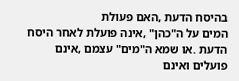בהיסח הדעת ,האם פעולת
המים על ה"כהן" ,אינה פועלת לאחר היסח הדעת .או שמא ה"מים" עצמם ,אינם
פועלים ואינם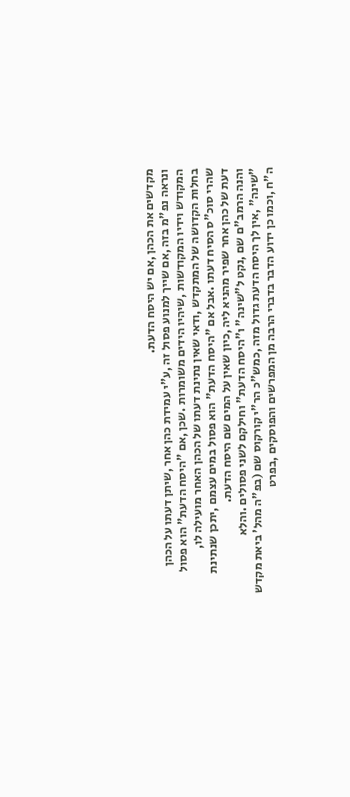מקדשים את הכהן ,אם יש היסח הדעת.
ונראה נפ"מ בזה ,אם שייך למנוע פסול זה ,ע"י עמידת כהן אחר ,שיתן דעתו על הכהן
המקודש וידיו המקודשות ,שיהיו הידים משומרות .שכן ,אם "היסח הדעת" הוא פסול
בחלות הקדושה של המתקדש ,ודאי שאין נתינת דעתו של הכהן האחר מועילה לו,
שהרי סוכ"ס הסיח דעתו .אבל אם "היסח הדעת" הוא פסול במים עצמם ,יתכן שנתינת
דעת של כהן אחר שפיר מהניא ליה ,כיון שאין על המים שם היסח הדעת.
והנה הרמב"ם שם ,נקט ל"שינה" ו"היסח הדעת" וחילקם לשני פסולים .והלא
"שינה" ,אין לך היסח הדעת גדול מזה ,כמש"כ הר"י קורקוס שם (בפ"ה מהל' ביאת מקדש
ה"ח ,וכמו כן ידוע הדבר בדברי הרבה מן המפרשים והפוסקים ,בפרט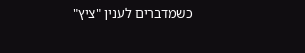כשמדברים לענין "ציץ"